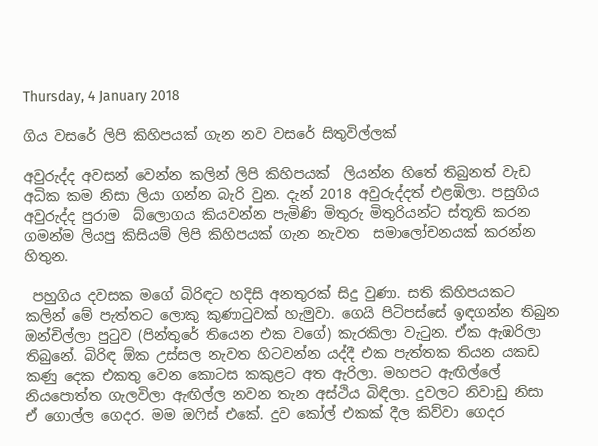Thursday, 4 January 2018

ගිය වසරේ ලිපි කිහිපයක් ගැන නව වසරේ සිතුවිල්ලක්

අවුරුද්ද අවසන් වෙන්න කලින් ලිපි කිහිපයක්  ලියන්න හිතේ තිබුනත් වැඩ අධික කම නිසා ලියා ගන්න බැරි වුන. දැන් 2018 අවුරුද්දත් එළඹිලා. පසුගිය  අවුරුද්ද පුරාම  බ්ලොගය කියවන්න පැමිණි මිතුරු මිතුරියන්ට ස්තූති කරන ගමන්ම ලියපු කිසියම් ලිපි කිහිපයක් ගැන නැවත  සමාලෝචනයක් කරන්න  හිතුන.

 පහුගිය දවසක මගේ බිරිඳට හදිසි අනතුරක් සිදු වුණා. සති කිහිපයකට කලින් මේ පැත්තට ලොකු කුණාටුවක් හැමුවා. ගෙයි පිටිපස්සේ ඉඳගන්න තිබුන ඔන්චිල්ලා පුටුව (පින්තුරේ තියෙන එක වගේ) කැරකිලා වැටුන. ඒක ඇඹරිලා තිබුනේ. බිරිඳ ඕක උස්සල නැවත හිටවන්න යද්දී එක පැත්තක තියන යකඩ කණු දෙක එකතු වෙන කොටස කකුළට අත ඇරිලා. මහපට ඇඟිල්ලේ නියපොත්ත ගැලවිලා ඇඟිල්ල නවන තැන අස්ථිය බිඳිලා. දුවලට නිවාඩු නිසා ඒ ගොල්ල ගෙදර. මම ඔෆිස් එකේ. දුව කෝල් එකක් දීල කිව්වා ගෙදර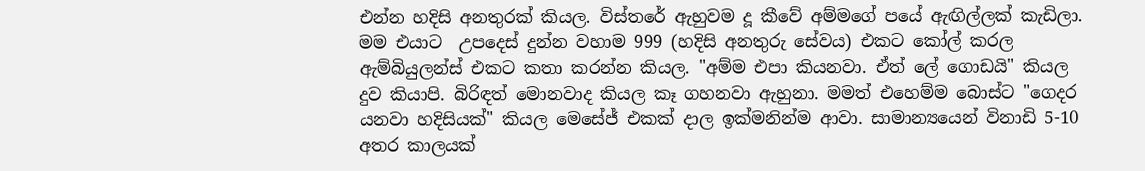එන්න හදිසි අනතුරක් කියල. විස්තරේ ඇහුවම දූ කීවේ අම්මගේ පයේ ඇඟිල්ලක් කැඩිලා. මම එයාට  උපදෙස් දුන්න වහාම 999 (හදිසි අනතුරු සේවය) එකට කෝල් කරල ඇම්බියුලන්ස් එකට කතා කරන්න කියල. "අම්ම එපා කියනවා. ඒත් ලේ ගොඩයි" කියල දුව කියාපි. බිරිඳත් මොනවාද කියල කෑ ගහනවා ඇහුනා. මමත් එහෙම්ම බොස්ට "ගෙදර යනවා හදිසියක්" කියල මෙසේජ් එකක් දාල ඉක්මනින්ම ආවා. සාමාන්‍යයෙන් විනාඩි 5-10 අතර කාලයක්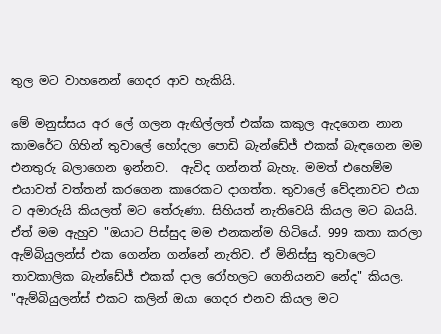තුල මට වාහනෙන් ගෙදර ආව හැකියි.

මේ මනුස්සය අර ලේ ගලන ඇඟිල්ලත් එක්ක කකුල ඇදගෙන නාන කාමරේට ගිහින් තුවාලේ හෝදලා පොඩි බැන්ඩේජ් එකක් බැඳගෙන මම එනතුරු බලාගෙන ඉන්නව.  ඇවිද ගන්නත් බැහැ. මමත් එහෙම්ම  එයාවත් වත්තන් කරගෙන කාරෙකට දාගත්ත. තුවාලේ වේදනාවට එයා ට අමාරුයි කියලත් මට තේරුණා. සිහියත් නැතිවෙයි කියල මට බයයි. ඒත් මම ඇහුව "ඔයාට පිස්සුද මම එනකන්ම හිටියේ. 999 කතා කරලා ඇම්බියුලන්ස් එක ගෙන්න ගන්නේ නැතිව. ඒ මිනිස්සු තුවාලෙට තාවකාලික බැන්ඩේජ් එකක් දාල රෝහලට ගෙනියනව නේද" කියල.
"ඇම්බියුලන්ස් එකට කලින් ඔයා ගෙදර එනව කියල මට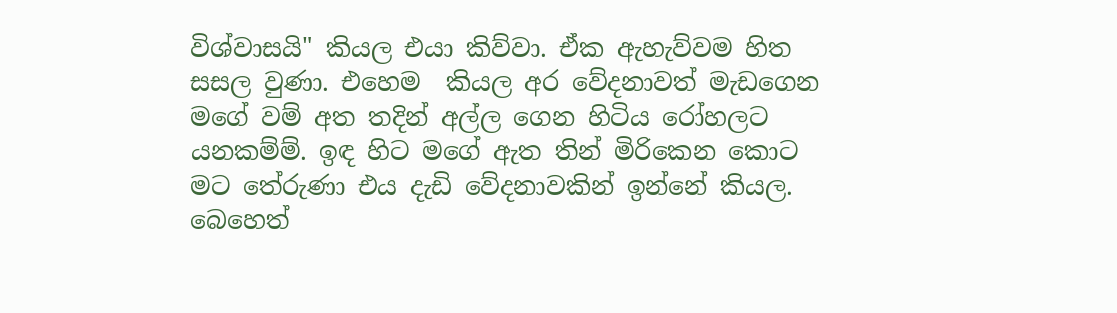විශ්වාසයි" කියල එයා කිව්වා. ඒක ඇහැව්වම හිත සසල වුණා. එහෙම  කියල අර වේදනාවත් මැඩගෙන මගේ වම් අත තදින් අල්ල ගෙන හිටිය රෝහලට යනකම්ම්. ඉඳ හිට මගේ ඇත තින් මිරිකෙන කොට මට තේරුණා එය දැඩි වේදනාවකින් ඉන්නේ කියල.  බෙහෙත්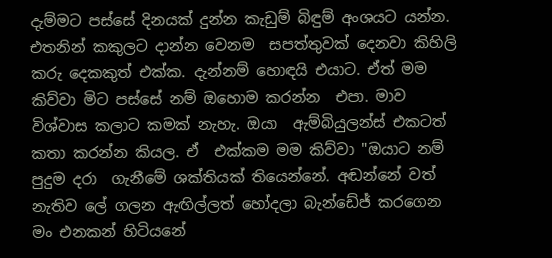දැම්මට පස්සේ දිනයක් දුන්න කැඩුම් බිඳුම් අංශයට යන්න. එතනින් කකුලට දාන්න වෙනම  සපත්තුවක් දෙනවා කිහිලි කරු දෙකකුත් එක්ක. දැන්නම් හොඳයි එයාට. ඒත් මම කිව්වා මිට පස්සේ නම් ඔහොම කරන්න  එපා. මාව විශ්වාස කලාට කමක් නැහැ. ඔයා  ඇම්බියුලන්ස් එකටත් කතා කරන්න කියල. ඒ  එක්කම මම කිව්වා "ඔයාට නම් පුදුම දරා  ගැනීමේ ශක්තියක් තියෙන්නේ. අඬන්නේ වත් නැතිව ලේ ගලන ඇඟිල්ලත් හෝදලා බැන්ඩේජ් කරගෙන මං එනකන් හිටියනේ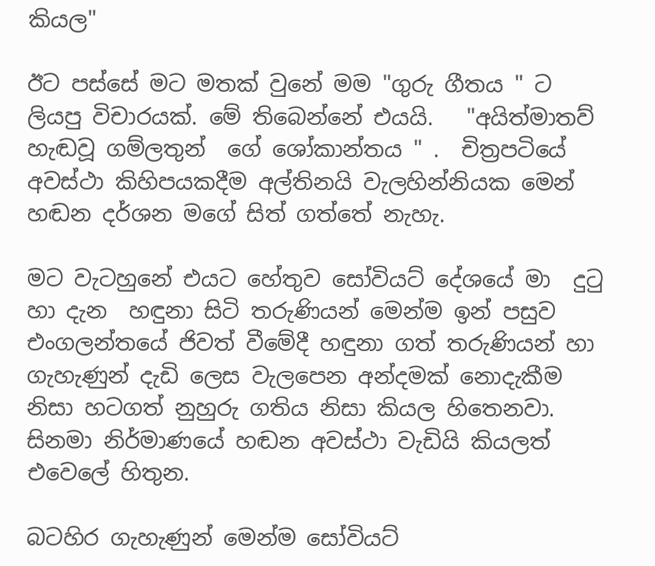කියල"

ඊට පස්සේ මට මතක් වුනේ මම "ගුරු ගීතය " ට ලියපු විචාරයක්. මේ තිබෙන්නේ එයයි.   "අයිත්මාතව් හැඬවූ ගම්ලතුන්  ගේ ශෝකාන්තය " .  චිත්‍රපටියේ අවස්ථා කිහිපයකදීම අල්තිනයි වැලහින්නියක මෙන් හඬන දර්ශන මගේ සිත් ගත්තේ නැහැ.

මට වැටහුනේ එයට හේතුව සෝවියට් දේශයේ මා  දුටු හා දැන  හඳුනා සිටි තරුණියන් මෙන්ම ඉන් පසුව එංගලන්තයේ ජිවත් වීමේදී හඳුනා ගත් තරුණියන් හා ගැහැණුන් දැඩි ලෙස වැලපෙන අන්දමක් නොදැකීම  නිසා හටගත් නුහුරු ගතිය නිසා කියල හිතෙනවා. සිනමා නිර්මාණයේ හඬන අවස්ථා වැඩියි කියලත් එවෙලේ හිතුන.

බටහිර ගැහැණුන් මෙන්ම සෝවියට්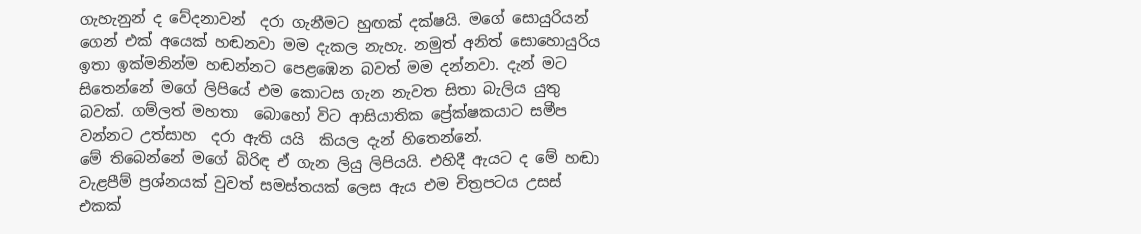ගැහැනුන් ද වේදනාවන්  දරා ගැනීමට හුඟක් දක්ෂයි. මගේ සොයුරියන් ගෙන් එක් අයෙක් හඬනවා මම දැකල නැහැ. නමුත් අනිත් සොහොයුරිය ඉතා ඉක්මනින්ම හඬන්නට පෙළඹෙන බවත් මම දන්නවා. දැන් මට සිතෙන්නේ මගේ ලිපියේ එම කොටස ගැන නැවත සිතා බැලිය යුතු බවක්. ගම්ලත් මහතා  බොහෝ විට ආසියාතික ප්‍රේක්ෂකයාට සමීප වන්නට උත්සාහ  දරා ඇති යයි  කියල දැන් හිතෙන්නේ.
මේ තිබෙන්නේ මගේ බිරිඳ ඒ ගැන ලියු ලිපියයි. එහිදී ඇයට ද මේ හඬා වැළපීම් ප්‍රශ්නයක් වුවත් සමස්තයක් ලෙස ඇය එම චිත්‍රපටය උසස්  එකක්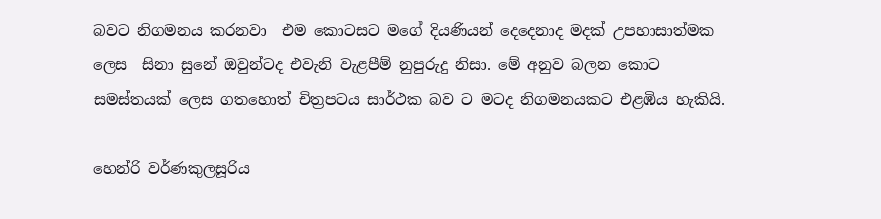බවට නිගමනය කරනවා  එම කොටසට මගේ දියණියන් දෙදෙනාද මදක් උපහාසාත්මක ලෙස  සිනා සුනේ ඔවුන්ටද එවැනි වැළපීම් නුපුරුදු නිසා. මේ අනුව බලන කොට සමස්තයක් ලෙස ගතහොත් චිත්‍රපටය සාර්ථක බව ට මටද නිගමනයකට එළඹිය හැකියි.

හෙන්රි වර්ණකුලසූරිය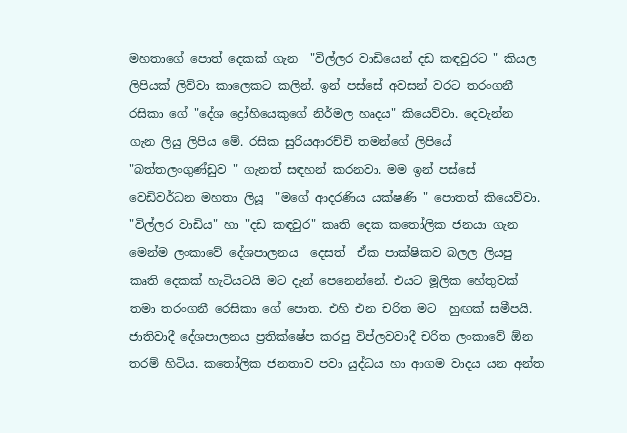මහතාගේ පොත් දෙකක් ගැන  "විල්ලර වාඩියෙන් දඩ කඳවුරට " කියල ලිපියක් ලිව්වා කාලෙකට කලින්. ඉන් පස්සේ අවසන් වරට තරංගනී රසිකා ගේ "දේශ ද්‍රෝහියෙකුගේ නිර්මල හෘදය" කියෙව්වා. දෙවැන්න  ගැන ලියු ලිපිය මේ. රසික සුරියආරච්චි තමන්ගේ ලිපියේ "බත්තලංගුණ්ඩුව " ගැනත් සඳහන් කරනවා. මම ඉන් පස්සේ වෙඩිවර්ධන මහතා ලියූ  "මගේ ආදරණිය යක්ෂණි " පොතත් කියෙව්වා. "විල්ලර වාඩිය" හා "දඩ කඳවුර" කෘති දෙක කතෝලික ජනයා ගැන මෙන්ම ලංකාවේ දේශපාලනය  දෙසත්  ඒක පාක්ෂිකව බලල ලියපු  කෘති දෙකක් හැටියටයි මට දැන් පෙනෙන්නේ. එයට මූලික හේතුවක් තමා තරංගනී රෙසිකා ගේ පොත. එහි එන චරිත මට  හුඟක් සමීපයි. ජාතිවාදී දේශපාලනය ප්‍රතික්ෂේප කරපු විප්ලවවාදී චරිත ලංකාවේ ඕන තරම් හිටිය. කතෝලික ජනතාව පවා යුද්ධය හා ආගම වාදය යන අන්ත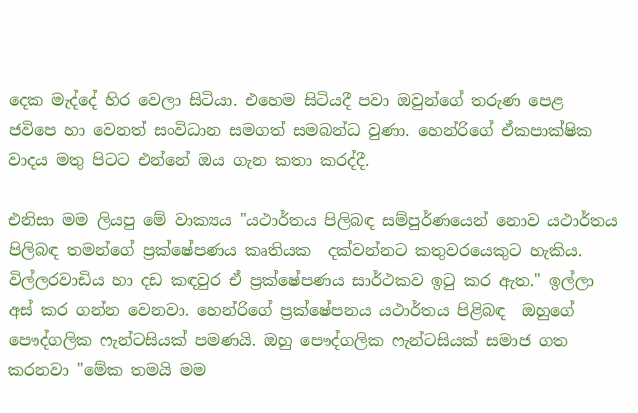දෙක මැද්දේ හිර වෙලා සිටියා. එහෙම සිටියදී පවා ඔවුන්ගේ තරුණ පෙළ  ජවිපෙ හා වෙනත් සංවිධාන සමගත් සමබන්ධ වුණා. හෙන්රිගේ ඒකපාක්ෂික වාදය මතු පිටට එන්නේ ඔය ගැන කතා කරද්දී.

එනිසා මම ලියපු මේ වාක්‍යය "යථාර්තය පිලිබඳ සම්පුර්ණයෙන් නොව යථාර්තය පිලිබඳ තමන්ගේ ප්‍රක්ෂේපණය කෘතියක  දක්වන්නට කතුවරයෙකුට හැකිය. විල්ලරවාඩිය හා දඩ කඳවුර ඒ ප්‍රක්ෂේපණය සාර්ථකව ඉටු කර ඇත." ඉල්ලා අස් කර ගන්න වෙනවා. හෙන්රිගේ ප්‍රක්ෂේපනය යථාර්තය පිළිබඳ  ඔහුගේ පෞද්ගලික ෆැන්ටසියක් පමණයි. ඔහු පෞද්ගලික ෆැන්ටසියක් සමාජ ගත කරනවා "මේක තමයි මම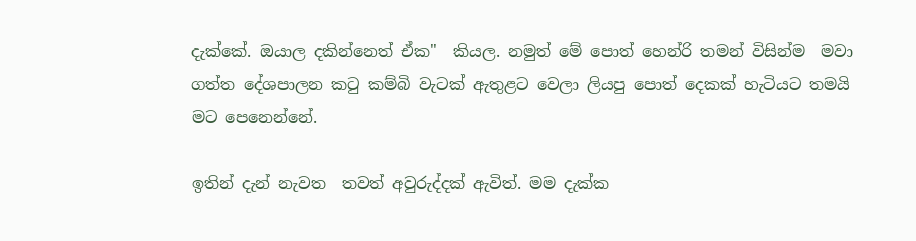දැක්කේ. ඔයාල දකින්නෙත් ඒක"  කියල. නමුත් මේ පොත් හෙන්රි තමන් විසින්ම  මවා  ගත්ත දේශපාලන කටු කම්බි වැටක් ඇතුළට වෙලා ලියපු පොත් දෙකක් හැටියට තමයි මට පෙනෙන්නේ.

ඉතින් දැන් නැවත  තවත් අවුරුද්දක් ඇවිත්. මම දැක්ක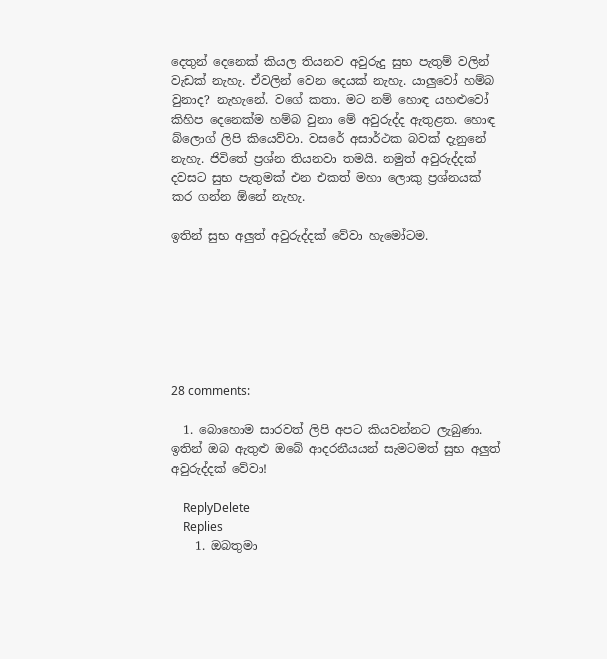දෙතුන් දෙනෙක් කියල තියනව අවුරුදු සුභ පැතුම් වලින් වැඩක් නැහැ. ඒවලින් වෙන දෙයක් නැහැ. යාලුවෝ හම්බ වුනාද? නැහැනේ. වගේ කතා. මට නම් හොඳ යහළුවෝ කිහිප දෙනෙක්ම හම්බ වුනා මේ අවුරුද්ද ඇතුළත. හොඳ බ්ලොග් ලිපි කියෙව්වා. වසරේ අසාර්ථක බවක් දැනුනේ නැහැ. ජිවිතේ ප්‍රශ්න තියනවා තමයි. නමුත් අවුරුද්දක් දවසට සුභ පැතුමක් එන එකත් මහා ලොකු ප්‍රශ්නයක් කර ගන්න ඕනේ නැහැ.

ඉතින් සුභ අලුත් අවුරුද්දක් වේවා හැමෝටම.







28 comments:

  1. බොහොම සාරවත් ලිපි අපට කියවන්නට ලැබුණා. ඉතින් ඔබ ඇතුළු ඔබේ ආදරනීයයන් සැමටමත් සුභ අලුත් අවුරුද්දක් වේවා!

    ReplyDelete
    Replies
    1. ඔබතුමා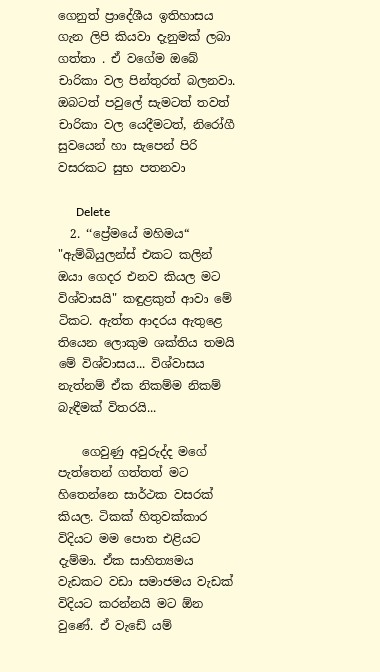ගෙනුත් ප්‍රාදේශීය ඉතිහාසය ගැන ලිපි කියවා දැනුමක් ලබා ගත්තා . ඒ වගේම ඔබේ චාරිකා වල පින්තුරත් බලනවා. ඔබටත් පවුලේ සැමටත් තවත් චාරිකා වල යෙදීමටත්, නිරෝගී සුවයෙන් හා සැපෙන් පිරි වසරකට සුභ පතනවා

      Delete
  2. ‘‘ප්‍රේමයේ මහිමය“ "ඇම්බියුලන්ස් එකට කලින් ඔයා ගෙදර එනව කියල මට විශ්වාසයි" කඳුළකුත් ආවා මේ ටිකට. ඇත්ත ආදරය ඇතුළෙ තියෙන ලොකුම ශක්තිය තමයි මේ විශ්වාසය... විශ්වාසය නැත්නම් ඒක නිකම්ම නිකම් බැඳීමක් විතරයි...

    ගෙවුණු අවුරුද්ද මගේ පැත්තෙන් ගත්තත් මට හිතෙන්නෙ සාර්ථක වසරක් කියල. ටිකක් හිතුවක්කාර විදියට මම පොත එළියට දැම්මා. ඒක සාහිත්‍යමය වැඩකට වඩා සමාජමය වැඩක් විදියට කරන්නයි මට ඕන වුණේ. ඒ වැඩේ යම්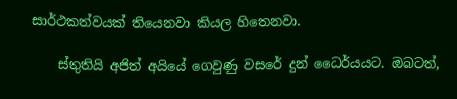සාර්ථකත්වයක් තියෙනවා කියල හිතෙනවා.

    ස්තුතියි අජිත් අයියේ ගෙවුණු වසරේ දුන් ධෛර්යයට. ඔබටත්,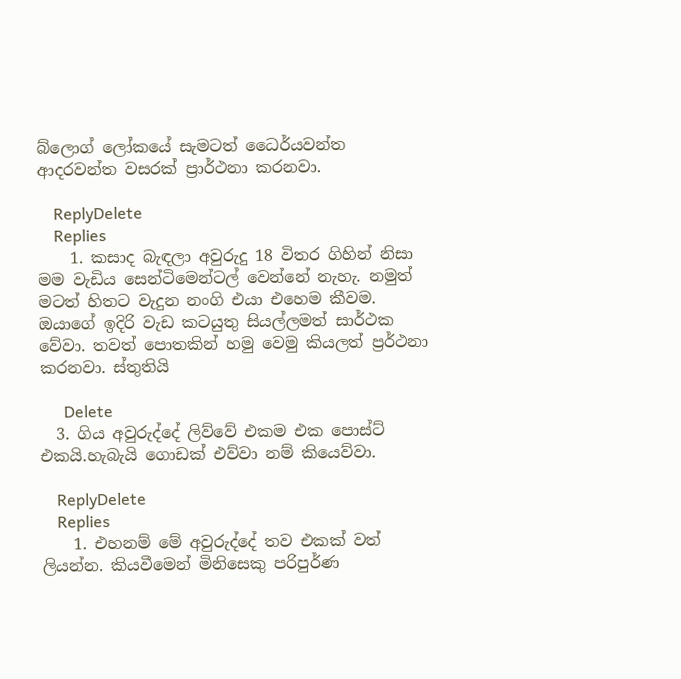බ්ලොග් ලෝකයේ සැමටත් ධෛර්යවන්ත ආදරවන්ත වසරක් ප්‍රාර්ථනා කරනවා.

    ReplyDelete
    Replies
    1. කසාද බැඳලා අවුරුදු 18 විතර ගිහින් නිසා මම වැඩිය සෙන්ටිමෙන්ටල් වෙන්නේ නැහැ. නමුත් මටත් හිතට වැදුන නංගි එයා එහෙම කීවම. ඔයාගේ ඉදිරි වැඩ කටයුතු සියල්ලමත් සාර්ථක වේවා. තවත් පොතකින් හමු වෙමු කියලත් ප්‍රර්ථනා කරනවා. ස්තුතියි

      Delete
  3. ගිය අවුරුද්දේ ලිව්වේ එකම එක පොස්ට් එකයි.හැබැයි ගොඩක් එව්වා නම් කියෙව්වා.

    ReplyDelete
    Replies
    1. එහනම් මේ අවුරුද්දේ තව එකක් වත් ලියන්න. කියවීමෙන් මිනිසෙකු පරිපුර්ණ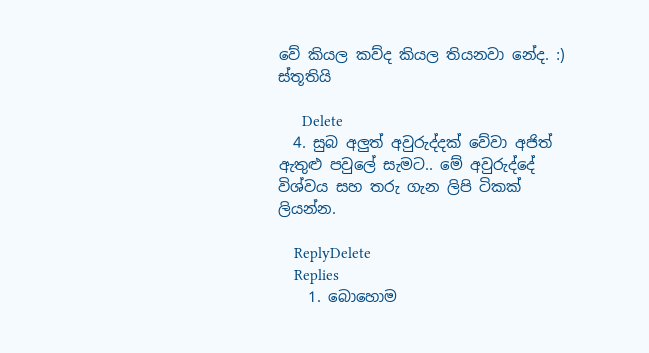වේ කියල කව්ද කියල තියනවා නේද. :) ස්තූතියි

      Delete
  4. සුබ අලුත් අවුරුද්දක් වේවා අජිත් ඇතුළු පවුලේ සැමට.. මේ අවුරුද්දේ විශ්වය සහ තරු ගැන ලිපි ටිකක් ලියන්න.

    ReplyDelete
    Replies
    1. බොහොම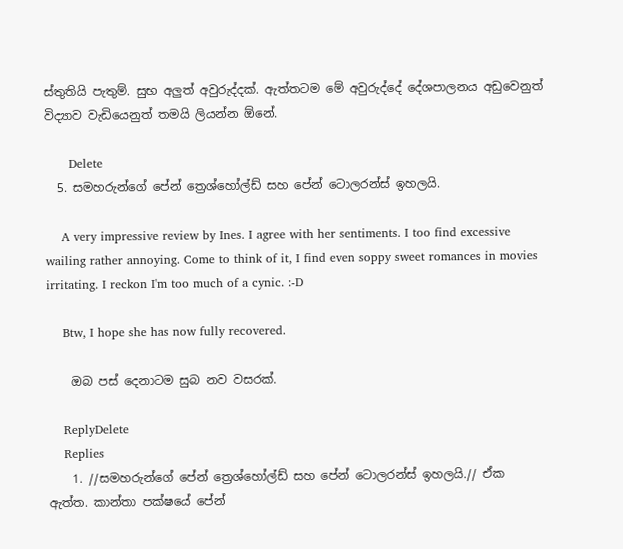ස්තුතියි පැතුම්. සුභ අලුත් අවුරුද්දක්. ඇත්තටම මේ අවුරුද්දේ දේශපාලනය අඩුවෙනුත් විද්‍යාව වැඩියෙනුත් තමයි ලියන්න ඕනේ.

      Delete
  5. සමහරුන්ගේ පේන් ත්‍රෙශ්හෝල්ඩ් සහ පේන් ටොලරන්ස් ඉහලයි.

    A very impressive review by Ines. I agree with her sentiments. I too find excessive wailing rather annoying. Come to think of it, I find even soppy sweet romances in movies irritating. I reckon I'm too much of a cynic. :-D

    Btw, I hope she has now fully recovered.

    ඔබ පස් දෙනාටම සුබ නව වසරක්.

    ReplyDelete
    Replies
    1. //සමහරුන්ගේ පේන් ත්‍රෙශ්හෝල්ඩ් සහ පේන් ටොලරන්ස් ඉහලයි.// ඒක ඇත්ත. කාන්තා පක්ෂයේ පේන්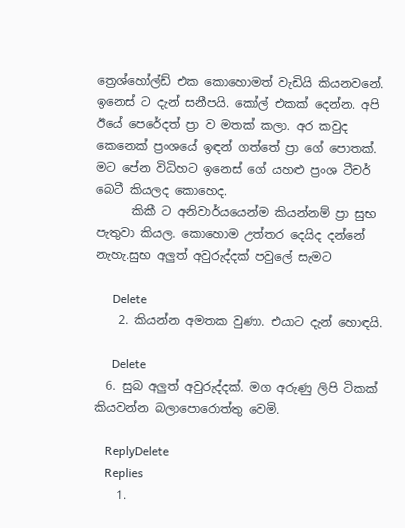ත්‍රෙශ්හෝල්ඩ් එක කොහොමත් වැඩියි කියනවනේ. ඉනෙස් ට දැන් සනීපයි. කෝල් එකක් දෙන්න. අපි ඊයේ පෙරේදත් ප්‍රා ව මතක් කලා. අර කවුද කෙනෙක් ප්‍රංශයේ ඉඳන් ගත්තේ ප්‍රා ගේ පොතක්. මට පේන විධිහට ඉනෙස් ගේ යහළු ප්‍රංශ ටීචර් බෙටී කියලද කොහෙද.
      කිකී ට අනිවාර්යයෙන්ම කියන්නම් ප්‍රා සුභ පැතුවා කියල. කොහොම උත්තර දෙයිද දන්නේ නැහැ.සුභ අලුත් අවුරුද්දක් පවුලේ සැමට

      Delete
    2. කියන්න අමතක වුණා. එයාට දැන් හොඳයි.

      Delete
  6. සුබ අලුත් අවුරුද්දක්. මග අරුණු ලිපි ටිකක් කියවන්න බලාපොරොත්තු වෙමි.

    ReplyDelete
    Replies
    1.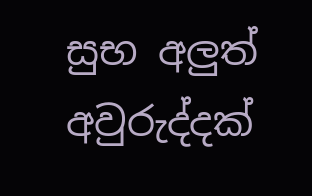සුභ අලුත් අවුරුද්දක්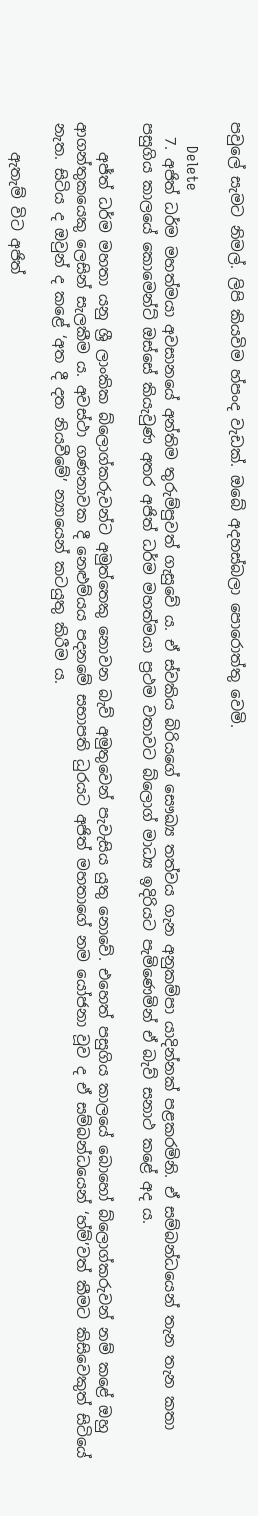පවුලේ සැමට නිමල්. ලිපි කියවිම හ්පංද වැඩක්. ඔබේ අදහස්බලා පොරොත්තු වෙමි.

      Delete
  7. අජිත් ධර්ම මහත්මයා අවසානයේ අන්තිම තුරුම්පුවත් ගැසුවේ ය. ඒ ස්වකිය බිරියගේ සෞඛ්‍ය තත්වය ගැන අනුකම්පා යාදින්නක් පළකරමිනි. ඒ සම්බන්ධයෙන් තැන තැන කතා පසුගිය කාලයේ කොමෙන්ට් ඔස්සේ කියැවුණ අතර අජිත් ධර්ම මහත්මයා ප්‍රථම වතාවට බ්ලොග් මාධ්‍ය ඉදිරියට පැමිණෙමින් ඒ බැව් සනාථ කළේ අද ය.

    අජ්ත් ධර්ම මහතා යනු ශ්‍රී ලාංකික බ්ලොග්කරුවන්ට අමුත්තෙකු නොවන බැව් අමුතුවෙන් පැවැසිය යුතු නොවේ. එහෙත් පසුගිය කාලයේ බොහෝ බ්ලොග්කරුවන් නම් කළේ ඔහු ආගන්තුකයෙකු ලෙසින් සැලකීම ය. අවස්ථා ගණනාවක දී නෙළුම්යය පදනමේ සභාපති ධුරයට අජිත් මහතාගේ නම යෝජනා වූව ද ඒ සම්බන්ධයෙන් ‘හ්ම්’වත් කීමට කිසිවෙකුත් සිටියේ නැත. සිටිය ද ඔවුන් ද කළේ ‘අත දී දත නියවීමේ’ න්‍යායෙන් කටයුතු කිරීම ය.

    ඇතැම් විට අජිත්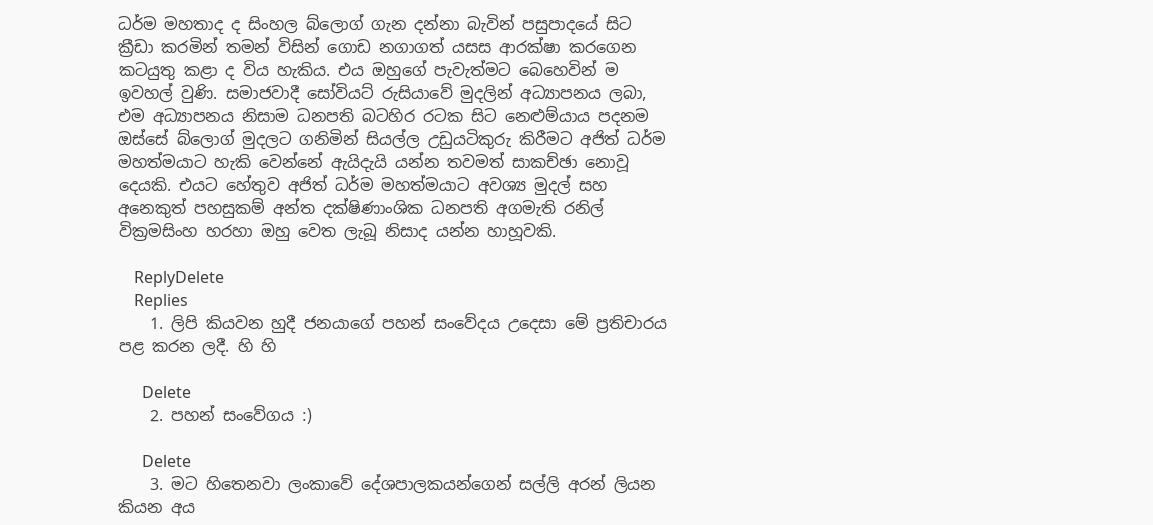ධර්ම මහතාද ද සිංහල බ්ලොග් ගැන දන්නා බැවින් පසුපාදයේ සිට ක්‍රීඩා කරමින් තමන් විසින් ගොඩ නගාගත් යසස ආරක්ෂා කරගෙන කටයුතු කළා ද විය හැකිය. එය ඔහුගේ පැවැත්මට බෙහෙවින් ම ඉවහල් වුණි. සමාජවාදී සෝවියට් රුසියාවේ මුදලින් අධ්‍යාපනය ලබා, එම අධ්‍යාපනය නිසාම ධනපති බටහිර රටක සිට නෙළුම්යාය පදනම ඔස්සේ බ්ලොග් මුදලට ගනිමින් සියල්ල උඩුයටිකුරු කිරීමට අජිත් ධර්ම මහත්මයාට හැකි වෙන්නේ ඇයිදැයි යන්න තවමත් සාකච්ඡා නොවූ දෙයකි. එයට හේතුව අජිත් ධර්ම මහත්මයාට අවශ්‍ය මුදල් සහ අනෙකුත් පහසුකම් අන්ත දක්ෂිණාංශික ධනපති අගමැති රනිල් වික්‍රමසිංහ හරහා ඔහු වෙත ලැබූ නිසාද යන්න හාහූවකි.

    ReplyDelete
    Replies
    1. ලිපි කියවන හුදී ජනයාගේ පහන් සංවේදය උදෙසා මේ ප්‍රතිචාරය පළ කරන ලදී. හි හි

      Delete
    2. පහන් සංවේගය :)

      Delete
    3. මට හිතෙනවා ලංකාවේ දේශපාලකයන්ගෙන් සල්ලි අරන් ලියන කියන අය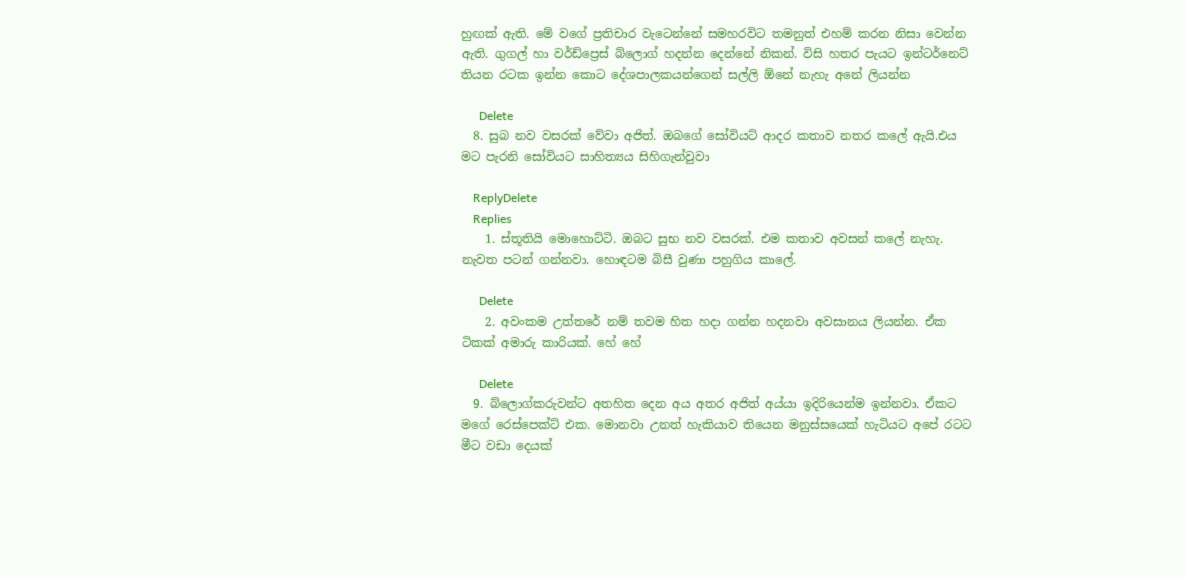හුඟක් ඇති. මේ වගේ ප්‍රතිචාර වැටෙන්නේ සමහරවිට තමනුත් එහම් කරන නිසා වෙන්න ඇති. ගුගල් හා වර්ඩ්ප්‍රෙස් බ්ලොග් හදන්න දෙන්නේ නිකන්. විසි හතර පැයට ඉන්ටර්නෙට් තියන රටක ඉන්න කොට දේශපාලකයන්ගෙන් සල්ලි ඕනේ නැහැ අනේ ලියන්න

      Delete
  8. සුබ නව වසරක් වේවා අජිත්. ඔබගේ සෝවියට් ආදර කතාව නතර කලේ ඇයි.එය මට පැරනි සෝවියට සාහිත්‍යය සිහිගැන්වුවා

    ReplyDelete
    Replies
    1. ස්තූතියි මොහොට්ටි. ඔබට සුභ නව වසරක්. එම කතාව අවසන් කලේ නැහැ. නැවත පටන් ගන්නවා. හොඳටම බිසී වුණා පහුගිය කාලේ.

      Delete
    2. අවංකම උත්තරේ නම් තවම හිත හදා ගන්න හදනවා අවසානය ලියන්න. ඒක ටිකක් අමාරු කාරියක්. හේ හේ

      Delete
  9. බ්ලොග්කරුවන්ට අතහිත දෙන අය අතර අජිත් අය්යා ඉදිරියෙන්ම ඉන්නවා. ඒකට මගේ රෙස්පෙක්ට් එක. මොනවා උනත් හැකියාව තියෙන මනුස්සයෙක් හැටියට අපේ රටට මීට වඩා දෙයක්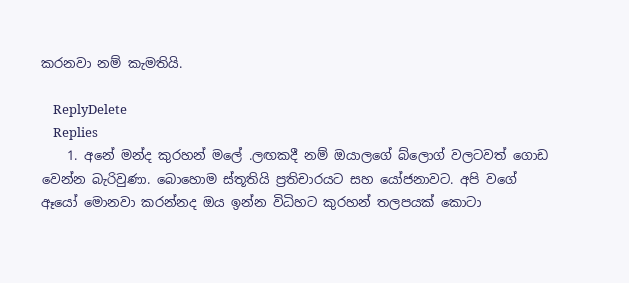කරනවා නම් කැමතියි.

    ReplyDelete
    Replies
    1. අනේ මන්ද කුරහන් මලේ .ලඟකදී නම් ඔයාලගේ බ්ලොග් වලටවත් ගොඩ වෙන්න බැරිවුණා. බොහොම ස්තූතියි ප්‍රතිචාරයට සහ යෝජනාවට. අපි වගේ ඈයෝ මොනවා කරන්නද ඔය ඉන්න විධිහට කුරහන් තලපයක් කොටා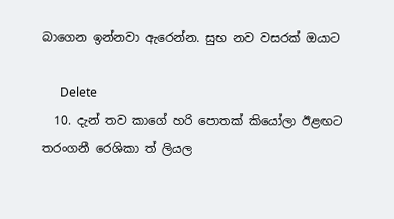බාගෙන ඉන්නවා ඇරෙන්න. සුභ නව වසරක් ඔයාට

      Delete
  10. දැන් තව කාගේ හරි පොතක් කියෝලා ඊළඟට තරංගනී රෙශිකා ත් ලියල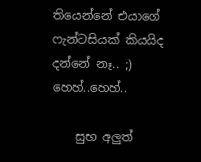තියෙන්නේ එයාගේ ෆැන්ටසියක් කියයිද දන්නේ නෑ.. ;) හෙහ්..හෙහ්..

    සුභ අලුත්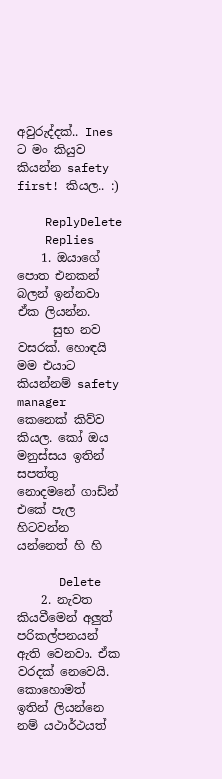අවුරුද්දක්.. Ines ට මං කියුව කියන්න safety first! කියල.. :)

    ReplyDelete
    Replies
    1. ඔයාගේ පොත එනකන් බලන් ඉන්නවා ඒක ලියන්න.
      සුභ නව වසරක්. හොඳයි මම එයාට කියන්නම් safety manager කෙනෙක් කිව්ව කියල. කෝ ඔය මනුස්සය ඉතින් සපත්තු නොදමනේ ගාඩ්න් එකේ පැල හිටවන්න යන්නෙත් හි හි

      Delete
    2. නැවත කියවීමෙන් අලුත් පරිකල්පනයන් ඇති වෙනවා. ඒක වරදක් නෙවෙයි. කොහොමත් ඉතින් ලියන්නෙ නම් යථාර්ථයත්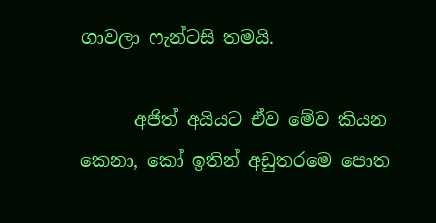ගාවලා ෆැන්ටසි තමයි.

      අජිත් අයියට ඒව මේව කියන කෙනා, කෝ ඉතින් අඩුතරමෙ පොත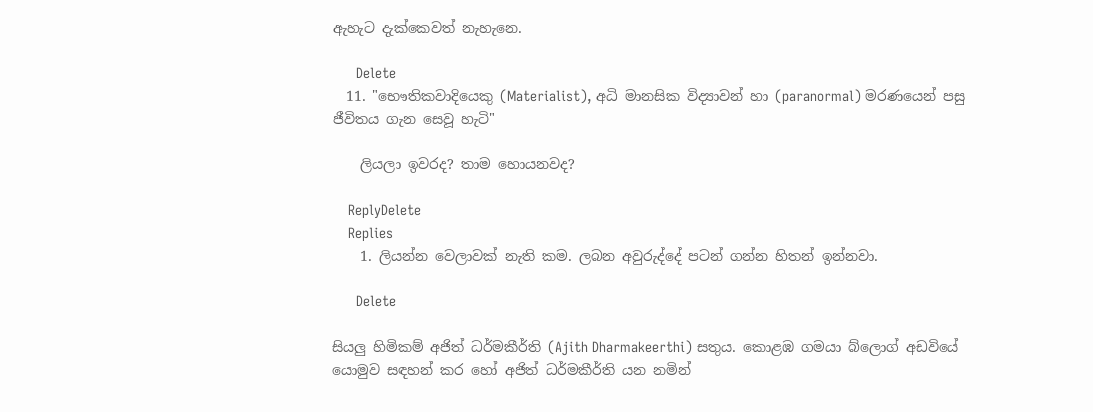ඇහැට දැක්කෙවත් නැහැනෙ.

      Delete
  11. "භෞතිකවාදියෙකු (Materialist), අධි මානසික විද්‍යාවන් හා (paranormal) මරණයෙන් පසු ජීවිතය ගැන සෙවූ හැටි"

    ලියලා ඉවරද? තාම හොයනවද?

    ReplyDelete
    Replies
    1. ලියන්න වෙලාවක් නැති කම. ලබන අවුරුද්දේ පටන් ගන්න හිතන් ඉන්නවා.

      Delete

සියලු හිමිකම් අජිත් ධර්මකීර්ති (Ajith Dharmakeerthi) සතුය. කොළඹ ගමයා බ්ලොග් අඩවියේ යොමුව සඳහන් කර හෝ අජිත් ධර්මකීර්ති යන නමින්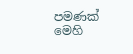පමණක් මෙහි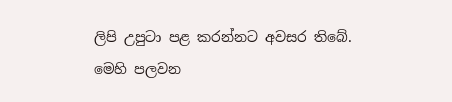ලිපි උපුටා පළ කරන්නට අවසර තිබේ.
මෙහි පලවන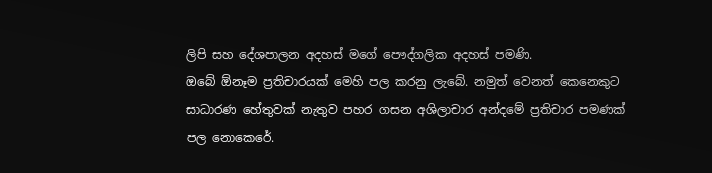ලිපි සහ දේශපාලන අදහස් මගේ පෞද්ගලික අදහස් පමණි.
ඔබේ ඕනෑම ප්‍රතිචාරයක් මෙහි පල කරනු ලැබේ. නමුත් වෙනත් කෙනෙකුට සාධාරණ හේතුවක් නැතුව පහර ගසන අශිලාචාර අන්දමේ ප්‍රතිචාර පමණක් පල නොකෙරේ.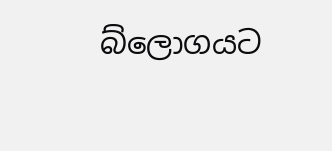බ්ලොගයට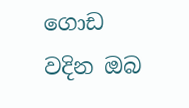ගොඩ වදින ඔබ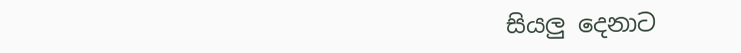සියලු දෙනාට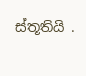ස්තූතියි .